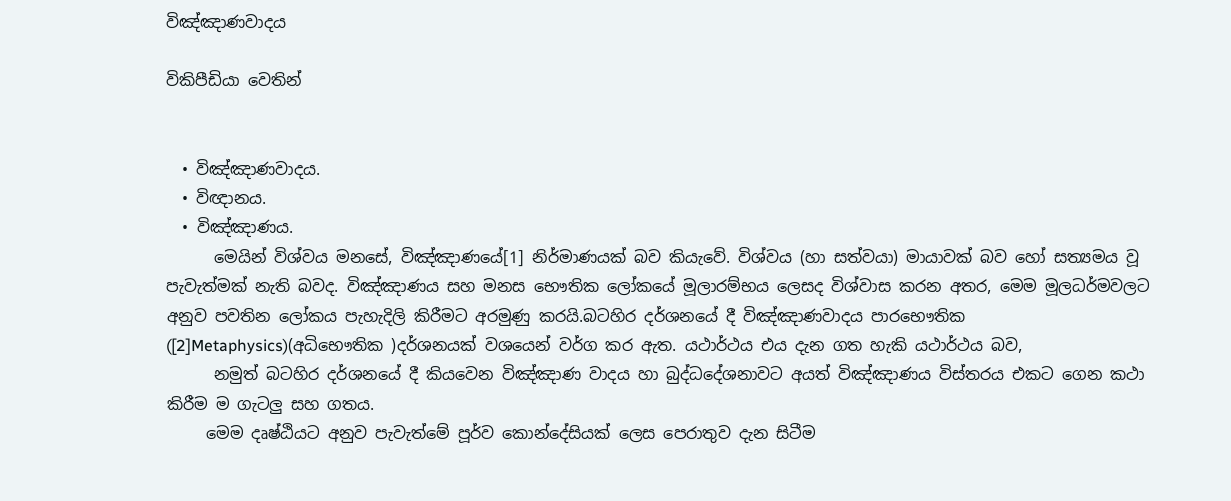විඤ්ඤාණවාදය

විකිපීඩියා වෙතින්


  • විඤ්ඤාණවාදය.
  • විඥානය.
  • විඤ්ඤාණය.
      මෙයින් විශ්වය මනසේ, විඤ්ඤාණයේ[1] නිර්මාණයක් බව කියැවේ. විශ්වය (හා සත්වයා) මායාවක් බව හෝ සත්‍යමය වූ පැවැත්මක් නැති බවද. විඤ්ඤාණය සහ මනස භෞතික ලෝකයේ මූලාරම්භය ලෙසද විශ්වාස කරන අතර, මෙම මූලධර්මවලට අනුව පවතින ලෝකය පැහැදිලි කිරීමට අරමුණු කරයි.බටහිර දර්ශනයේ දී විඤ්ඤාණවාදය පාරභෞතික   ([2]Metaphysics)(අධිභෞතික )දර්ශනයක් වශයෙන් වර්ග කර ඇත. යථාර්ථය එය දැන ගත හැකි යථාර්ථය බව,
      නමුත් බටහිර දර්ශනයේ දී කියවෙන විඤ්ඤාණ වාදය හා බුද්ධදේශනාවට අයත් විඤ්ඤාණය විස්තරය එකට ගෙන කථා කිරීම ම ගැටලු සහ ගතය.
     මෙම දෘෂ්ඨියට අනුව පැවැත්මේ පූර්ව කොන්දේසියක් ලෙස පෙරාතුව දැන සිටීම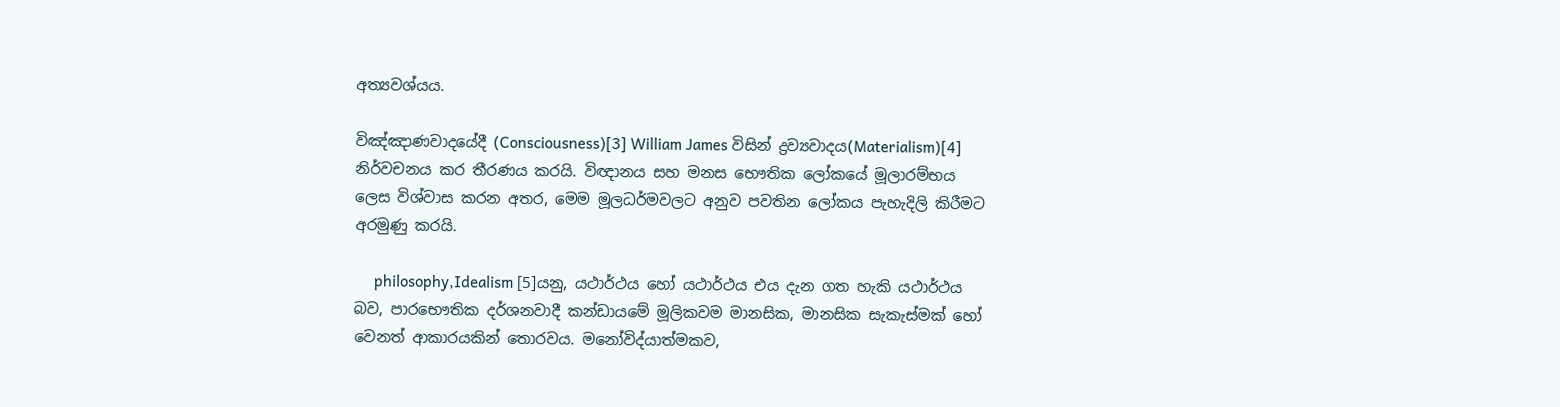අත්‍යවශ්යය.

විඤ්ඤාණවාදයේදී (Consciousness)[3] William James විසින් ද්‍රව්‍යවාදය(Materialism)[4] නිර්වචනය කර තීරණය කරයි. විඥානය සහ මනස භෞතික ලෝකයේ මූලාරම්භය ලෙස විශ්වාස කරන අතර, මෙම මූලධර්මවලට අනුව පවතින ලෝකය පැහැදිලි කිරීමට අරමුණු කරයි.

     philosophy,Idealism [5]යනු, යථාර්ථය හෝ යථාර්ථය එය දැන ගත හැකි යථාර්ථය බව, පාරභෞතික දර්ශනවාදී කන්ඩායමේ මූලිකවම මානසික, මානසික සැකැස්මක් හෝ වෙනත් ආකාරයකින් තොරවය. මනෝවිද්යාත්මකව,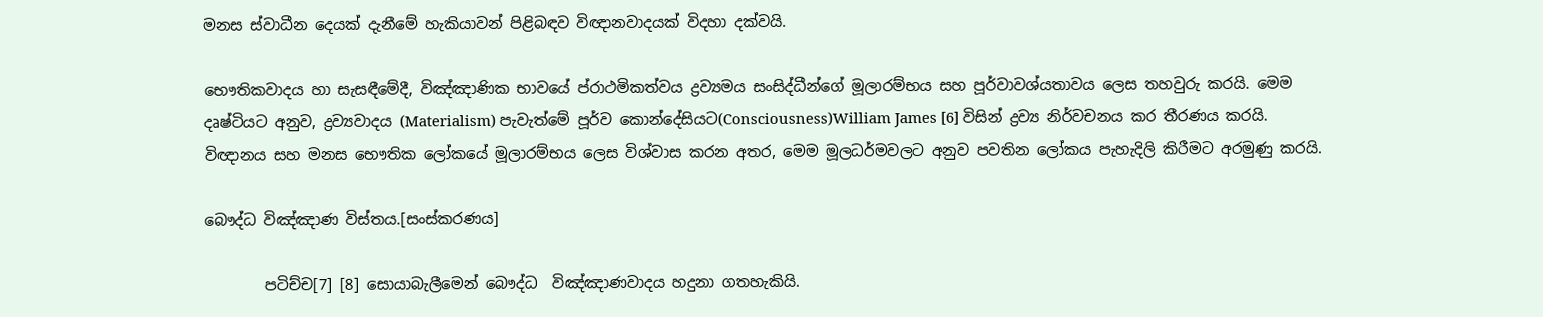මනස ස්වාධීන දෙයක් දැනීමේ හැකියාවන් පිළිබඳව විඥානවාදයක් විදහා දක්වයි.

භෞතිකවාදය හා සැසඳීමේදී, විඤ්ඤාණික භාවයේ ප්රාථමිකත්වය ද්‍රව්‍යමය සංසිද්ධීන්ගේ මූලාරම්භය සහ පූර්වාවශ්යතාවය ලෙස තහවුරු කරයි. මෙම දෘෂ්ටියට අනුව, ද්‍රව්‍යවාදය (Materialism) පැවැත්මේ පූර්ව කොන්දේසියට(Consciousness)William James [6] විසින් ද්‍රව්‍ය නිර්වචනය කර තීරණය කරයි. විඥානය සහ මනස භෞතික ලෝකයේ මූලාරම්භය ලෙස විශ්වාස කරන අතර, මෙම මූලධර්මවලට අනුව පවතින ලෝකය පැහැදිලි කිරීමට අරමුණු කරයි.

බෞද්ධ විඤ්ඤාණ විස්තය.[සංස්කරණය]

        පටිච්ච[7] [8] සොයාබැලීමෙන් බෞද්ධ  විඤ්ඤාණවාදය හදුනා ගතහැකියි.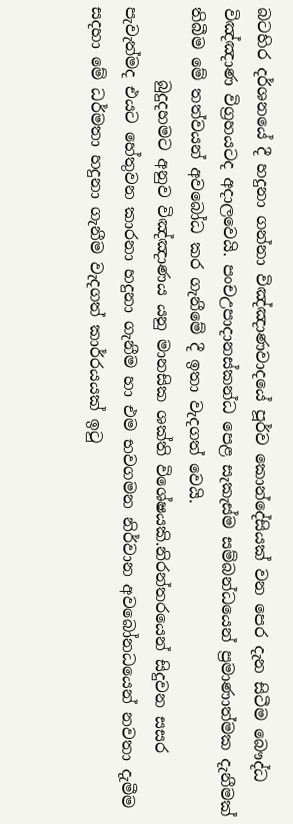බටහිර දර්ශනයේ දී හදුනා ගන්නා විඤ්ඤාණවාදයේ පූර්ව කොන්දේසියක් වන පෙර දැන සිටීම බෞද්ධ විඤ්ඤාණ විග්‍රහයටද අදාලවෙයි. පංචඋපාදානස්කන්ධ පෙළ සැකැස්ම සම්බන්ධයෙන් ප්‍රමාණාත්මක දැනීමක් තිබීම මේ තත්වයන් අවබෝධ කර ගැනීමේ දී ඉතා වැදගත් වෙයි.
         බුදුදහමට අනුව විඤ්ඤාණය යනු මානසික ශක්ති විශේෂයකි.නිරන්තරයෙන් සිදුවන සසර පැවැත්මද එයට හේතුවන කාරනා හදුනා ගැනීම හා එම භවගමන නිර්වාන අවබෝනධයෙන් නවතා දැමීම සදහා මේ ධර්මතා හදුනා ගැනීම වැදගත් කාර්රයයක් ඉටු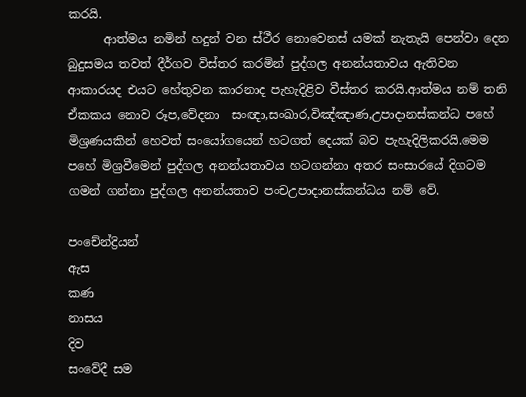කරයි.
      ආත්මය නමින් හදුන් වන ස්ථීර නොවෙනස් යමක් නැතැයි පෙන්වා දෙන බුදුසමය තවත් දීර්ගව විස්තර කරමින් පුද්ගල අනන්යතාවය ඇතිවන ආකාරයද එයට හේතුවන කාරනාද පැහැදිළිව වීස්තර කරයි.ආත්මය නම් තනි ඒකකය නොව රූප,වේදනා  සංඥා,සංඛාර,විඤ්ඤාණ,උපාදානස්කන්ධ පහේ මිශ්‍රණයකින් හෙවත් සංයෝගයෙන් හටගත් දෙයක් බව පැහැදිලිකරයි.මෙම පහේ මිශ්‍රවීමෙන් පුද්ගල අනන්යතාවය හටගන්නා අතර සංසාරයේ දිගටම ගමන් ගන්නා පුද්ගල අනන්යතාව පංචඋපාදානස්කන්ධය නම් වේ.

පංචේන්ද්‍රියන්
ඇස
කණ
නාසය
දිව
සංවේදී සම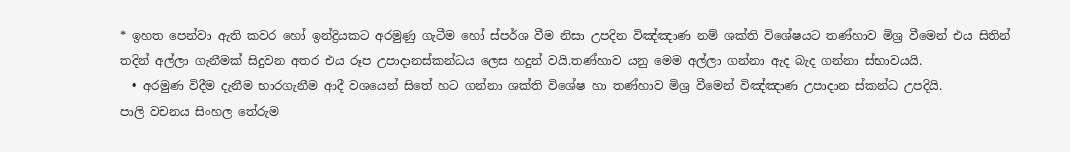* ඉහත පෙන්වා ඇති කවර හෝ ඉන්ද්‍රියකට අරමුණු ගැටීම හෝ ස්පර්ශ වීම නිසා උපදින විඤ්ඤාණ නම් ශක්ති විශේෂයට තණ්හාව මිශ්‍ර වීමෙන් එය සිතින් තදින් අල්ලා ගැනීමක් සිදුවන අතර එය රූප උපාදානස්කන්ධය ලෙස හදුන් වයි.තණ්හාව යනු මෙම අල්ලා ගන්නා ඇද බැද ගන්නා ස්භාවයයි.
  • අරමුණ විදීම දැනීම භාරගැනීම ආදී වශයෙන් සිතේ හට ගන්නා ශක්ති විශේෂ හා තණ්හාව මිශ්‍ර වීමෙන් විඤ්ඤාණ උපාදාන ස්කන්ධ උපදියි.
පාලි වචනය සිංහල තේරුම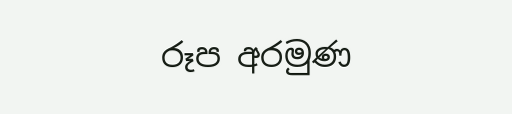රූප අරමුණ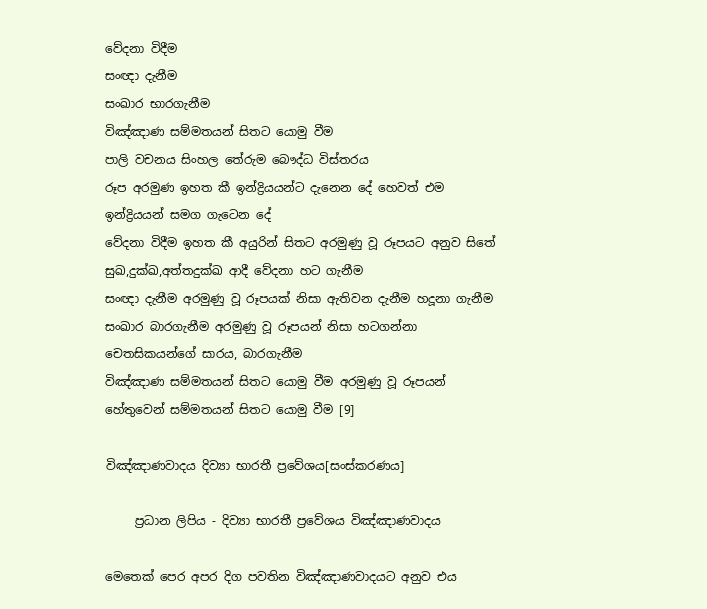වේදනා විදීම
සංඥා දැනීම
සංඛාර භාරගැනීම
විඤ්ඤාණ සම්මතයන් සිතට යොමු වීම
පාලි වචනය සිංහල තේරුම බෞද්ධ විස්තරය
රූප අරමුණ ඉහත කී ඉන්ද්‍රියයන්ට දැනෙන දේ හෙවත් එම ඉන්ද්‍රියයන් සමග ගැටෙන දේ
වේදනා විදීම ඉහත කී අයුරින් සිතට අරමුණු වූ රූපයට අනුව සිතේ සුඛ,දුක්ඛ,අත්තදුක්ඛ ආදී වේදනා හට ගැනීම
සංඥා දැනීම අරමුණු වූ රූපයක් නිසා ඇතිවන දැනීම හදූනා ගැනීම
සංඛාර බාරගැනීම අරමුණු වූ රූපයන් නිසා හටගන්නා චෙතසිකයන්ගේ සාරය, බාරගැනීම
විඤ්ඤාණ සම්මතයන් සිතට යොමු වීම අරමුණු වූ රූපයන් හේතුවෙන් සම්මතයන් සිතට යොමු වීම [9]

විඤ්ඤාණවාදය දිව්‍යා භාරතී ප්‍රවේශය[සංස්කරණය]

     ප්‍රධාන ලිපිය - දිව්‍යා භාරතී ප්‍රවේශය විඤ්ඤාණවාදය

මෙතෙක් පෙර අපර දිග පවතින විඤ්ඤාණවාදයට අනුව එය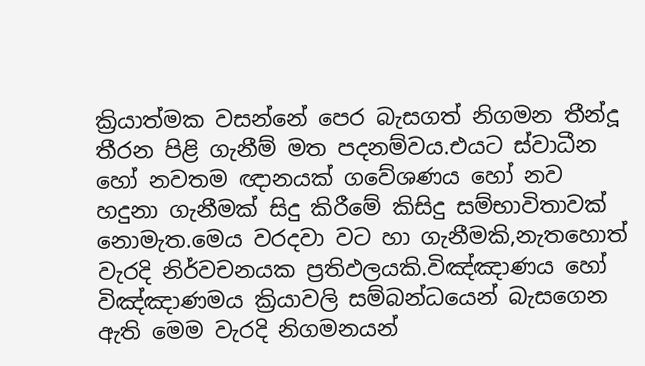ක්‍රියාත්මක වසන්නේ පෙර බැසගත් නිගමන තීන්දූ තීරන පිළි ගැනීම් මත පදනම්වය.එයට ස්වාධීන හෝ නවතම ඥානයක් ගවේශණය හෝ නව හදුනා ගැනීමක් සිදු කිරීමේ කිසිදු සම්භාවිතාවක් නොමැත.මෙය වරදවා වට හා ගැනීමකි,නැතහොත් වැරදි නිර්වචනයක ප්‍රතිඵලයකි.විඤ්ඤාණය හෝ විඤ්ඤාණමය ක්‍රියාවලි සම්බන්ධයෙන් බැසගෙන ඇති මෙම වැරදි නිගමනයන්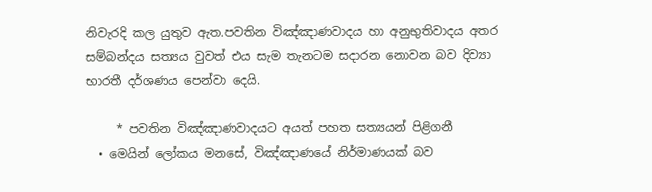නිවැරදි කල යුතුව ඇත.පවතින විඤ්ඤාණවාදය හා අනුභුතිවාදය අතර සම්බන්දය සත්‍යය වුවත් එය සැම තැනටම සදාරන නොවන බව දිව්‍යා භාරතී දර්ශණය පෙන්වා දෙයි.

     * පවතින විඤ්ඤාණවාදයට අයත් පහත සත්‍යයන් පිළිගනී
  • මෙයින් ලෝකය මනසේ, විඤ්ඤාණයේ නිර්මාණයක් බව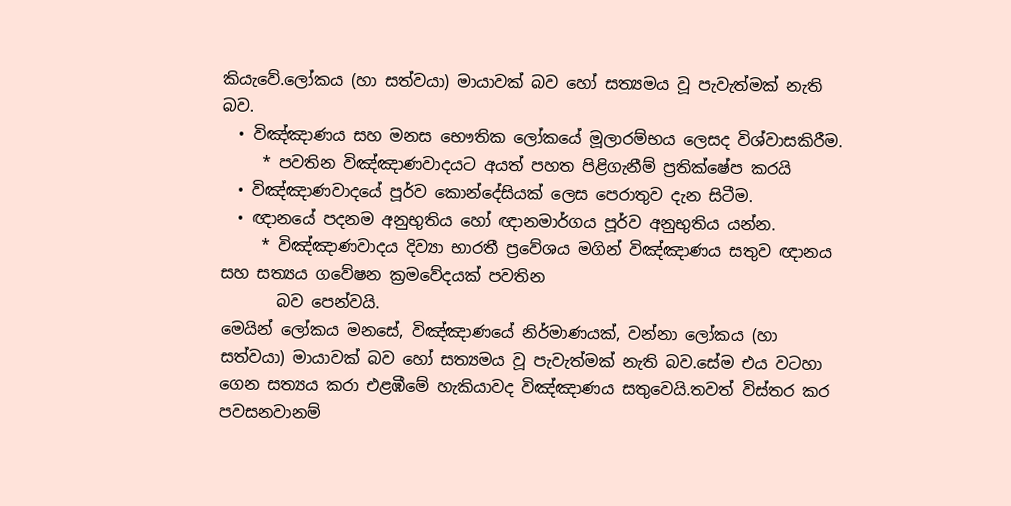කියැවේ.ලෝකය (හා සත්වයා) මායාවක් බව හෝ සත්‍යමය වූ පැවැත්මක් නැති බව.
  • විඤ්ඤාණය සහ මනස භෞතික ලෝකයේ මූලාරම්භය ලෙසද විශ්වාසකිරීම.
     * පවතින විඤ්ඤාණවාදයට අයත් පහත පිළිගැනීම් ප්‍රතික්ෂේප කරයි
  • විඤ්ඤාණවාදයේ පූර්ව කොන්දේසියක් ලෙස පෙරාතුව දැන සිටීම.
  • ඥානයේ පදනම අනුභුතිය හෝ ඥානමාර්ගය පූර්ව අනුභුතිය යන්න.
     * විඤ්ඤාණවාදය දිව්‍යා භාරතී ප්‍රවේශය මගින් විඤ්ඤාණය සතුව ඥානය සහ සත්‍යය ගවේෂන ක්‍රමවේදයක් පවතින
       බව පෙන්වයි.
මෙයින් ලෝකය මනසේ, විඤ්ඤාණයේ නිර්මාණයක්, වන්නා ලෝකය (හා සත්වයා) මායාවක් බව හෝ සත්‍යමය වූ පැවැත්මක් නැති බව.සේම එය වටහා ගෙන සත්‍යය කරා එළඹීමේ හැකියාවද විඤ්ඤාණය සතුවෙයි.තවත් විස්තර කර පවසනවානම්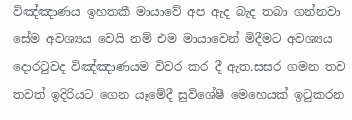විඤ්ඤාණය ඉහතකී මායාවේ අප ඇද බැද තබා ගන්නවා සේම අවශ්‍යය වෙයි නම් එම මායාවෙන් මිදීමට අවශ්‍යය දොරටුවද විඤ්ඤාණයම විවර කර දී ඇත.සසර ගමන තව තවත් ඉදිරියට ගෙන යෑමේදී සුවිශේෂී මෙහෙයක් ඉටුකරන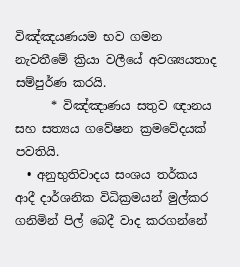විඤ්ඤයණයම භව ගමන නැවතීමේ ක්‍රියා වලීයේ අවශ්‍යයතාද සම්පුර්ණ කරයි.
      * විඤ්ඤාණය සතුව ඥානය සහ සත්‍යය ගවේෂන ක්‍රමවේදයක් පවතියි.
  • අනුභුතිවාදය සංශය තර්කය ආදී දාර්ශනික විධික්‍රමයන් මුල්කර ගනිමින් පිල් බෙදී වාද කරගන්නේ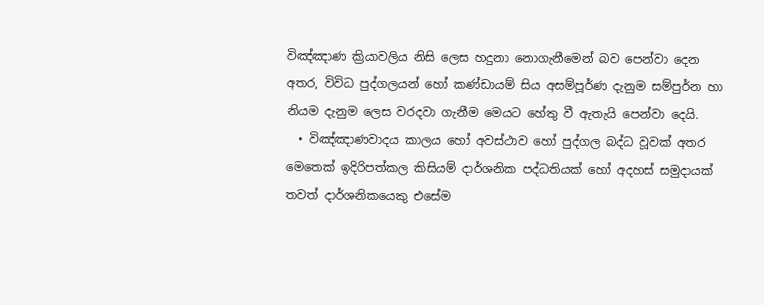විඤ්ඤාණ ක්‍රියාවලිය නිසි ලෙස හදුනා නොගැනීමෙන් බව පෙන්වා දෙන අතර, විවිධ පුද්ගලයන් හෝ කණ්ඩායම් සිය අසම්පූර්ණ දැනුම සම්පුර්න හා නියම දැනුම ලෙස වරදවා ගැනීම මෙයට හේතු වී ඇතැයි පෙන්වා දෙයි.
  • විඤ්ඤාණවාදය කාලය හෝ අවස්ථාව හෝ පුද්ගල බද්ධ වූවක් අතර මෙතෙක් ඉදිරිපත්කල කිසියම් දාර්ශනික පද්ධතියක් හෝ අදහස් සමුදායක් තවත් දාර්ශනිකයෙකු එසේම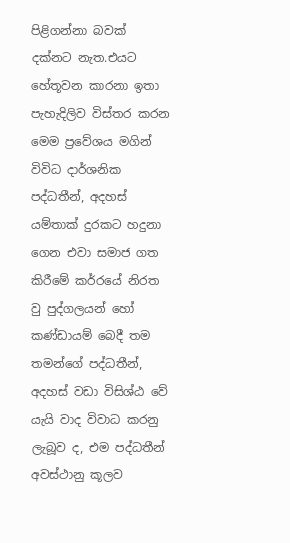පිළිගන්නා බවක් දක්නට නැත.එයට හේතූවන කාරනා ඉතා පැහැදිලිව විස්තර කරන මෙම ප්‍රවේශය මගින් විවිධ දාර්ශනික පද්ධතීන්, අදහස් යම්තාක් දුරකට හදුනා ගෙන එවා සමාජ ගත කිරීමේ කර්රයේ නිරත වු පුද්ගලයන් හෝ කණ්ඩායම් බෙදී තම තමන්ගේ පද්ධතීන්, අදහස් වඩා විසිශ්ඨ වේ යැයි වාද විවාධ කරනු ලැබූව ද, එම පද්ධතීන් අවස්ථානු කූලව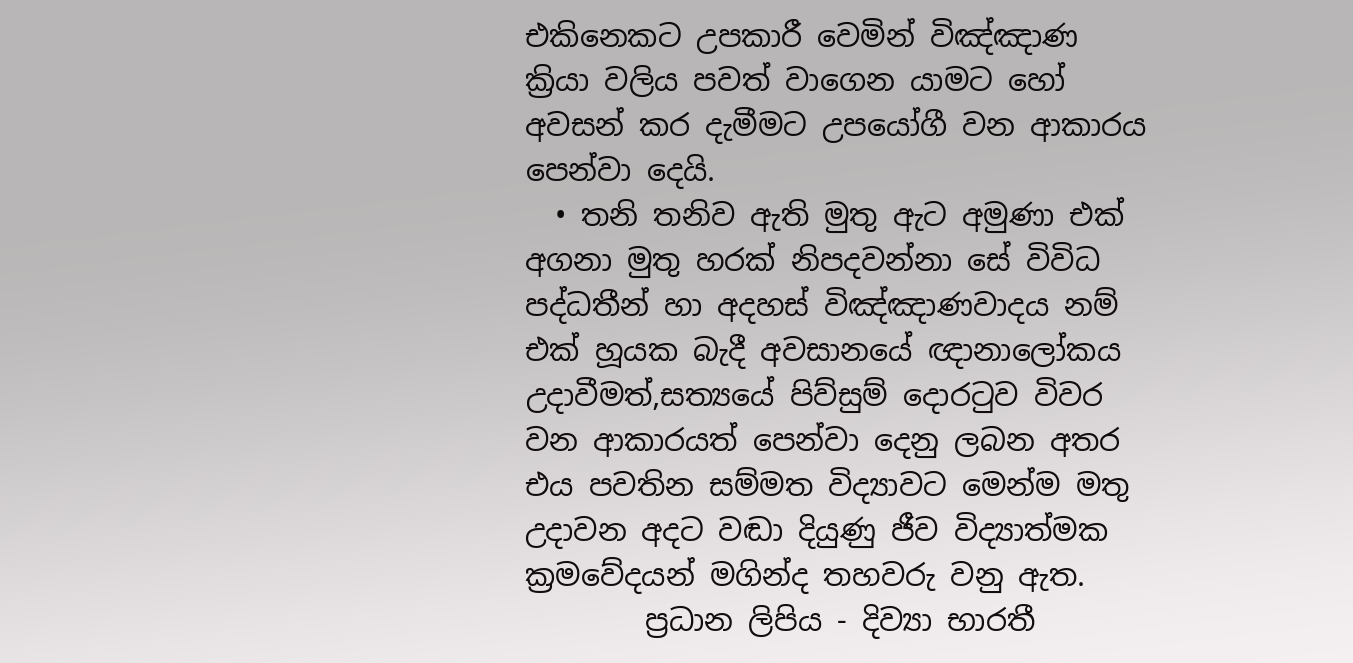එකිනෙකට උපකාරී වෙමින් විඤ්ඤාණ ක්‍රියා වලිය පවත් වාගෙන යාමට හෝ අවසන් කර දැමීමට උපයෝගී වන ආකාරය පෙන්වා දෙයි.
  • තනි තනිව ඇති මුතු ඇට අමුණා එක් අගනා මුතු හරක් නිපදවන්නා සේ විවිධ පද්ධතීන් හා අදහස් විඤ්ඤාණවාදය නම් එක් හූයක බැදී අවසානයේ ඥානාලෝකය උදාවීමත්,සත්‍යයේ පිව්සුම් දොරටුව විවර වන ආකාරයත් පෙන්වා දෙනු ලබන අතර එය පවතින සම්මත විද්‍යාවට මෙන්ම මතු උදාවන අදට වඬා දියුණු ජීව විද්‍යාත්මක ක්‍රමවේදයන් මගින්ද තහවරු වනු ඇත.
        ප්‍රධාන ලිපිය - දිව්‍යා භාරතී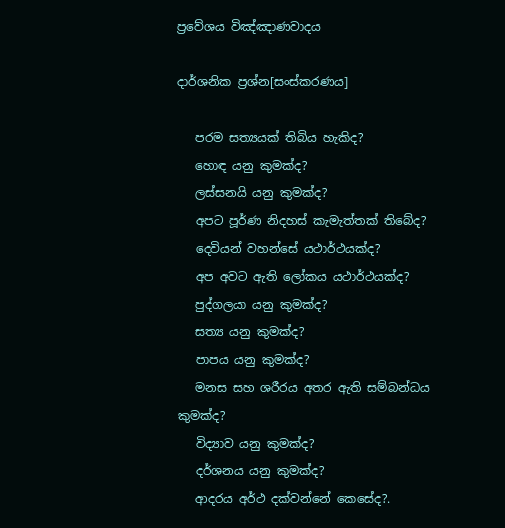ප්‍රවේශය විඤ්ඤාණවාදය

දාර්ශනික ප්‍රශ්න[සංස්කරණය]

   පරම සත්‍යයක් තිබිය හැකිද?
   හොඳ යනු කුමක්ද?
   ලස්සනයි යනු කුමක්ද?
   අපට පූර්ණ නිදහස් කැමැත්තක් තිබේද?
   දෙවියන් වහන්සේ යථාර්ථයක්ද?
   අප අවට ඇති ලෝකය යථාර්ථයක්ද?
   පුද්ගලයා යනු කුමක්ද?
   සත්‍ය යනු කුමක්ද?
   පාපය යනු කුමක්ද?
   මනස සහ ශරීරය අතර ඇති සම්බන්ධය කුමක්ද?
   විද්‍යාව යනු කුමක්ද?
   දර්ශනය යනු කුමක්ද?
   ආදරය අර්ථ දක්වන්නේ කෙසේද?.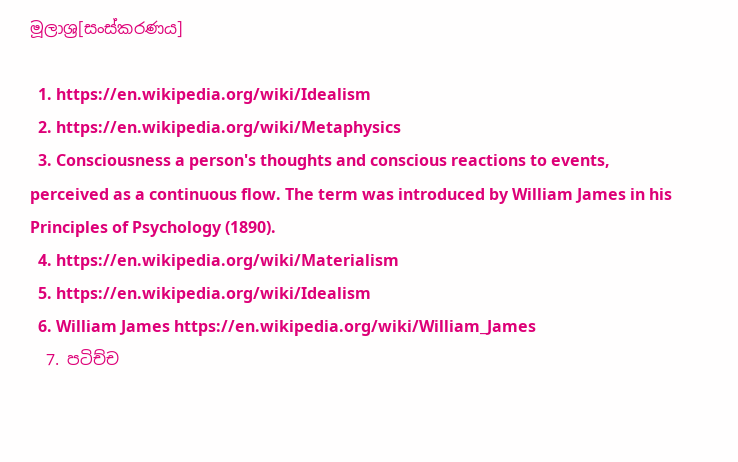මූලාශ්‍ර[සංස්කරණය]

  1. https://en.wikipedia.org/wiki/Idealism
  2. https://en.wikipedia.org/wiki/Metaphysics
  3. Consciousness a person's thoughts and conscious reactions to events, perceived as a continuous flow. The term was introduced by William James in his Principles of Psychology (1890).
  4. https://en.wikipedia.org/wiki/Materialism
  5. https://en.wikipedia.org/wiki/Idealism
  6. William James https://en.wikipedia.org/wiki/William_James
  7. පටිච්ච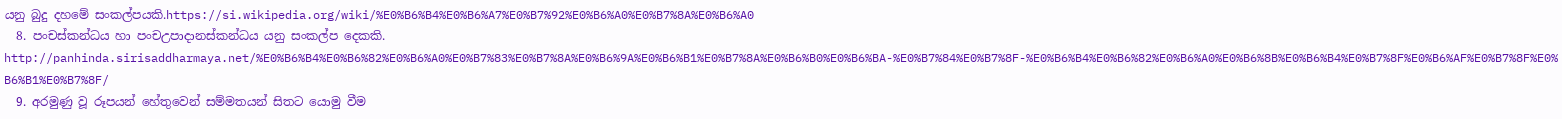යනු බුදු දහමේ සංකල්පයකි.https://si.wikipedia.org/wiki/%E0%B6%B4%E0%B6%A7%E0%B7%92%E0%B6%A0%E0%B7%8A%E0%B6%A0
  8. පංචස්කන්ධය හා පංචඋපාදානස්කන්ධය යනු සංකල්ප දෙකකි. http://panhinda.sirisaddharmaya.net/%E0%B6%B4%E0%B6%82%E0%B6%A0%E0%B7%83%E0%B7%8A%E0%B6%9A%E0%B6%B1%E0%B7%8A%E0%B6%B0%E0%B6%BA-%E0%B7%84%E0%B7%8F-%E0%B6%B4%E0%B6%82%E0%B6%A0%E0%B6%8B%E0%B6%B4%E0%B7%8F%E0%B6%AF%E0%B7%8F%E0%B6%B1%E0%B7%8F/
  9. අරමුණු වූ රූපයන් හේතුවෙන් සම්මතයන් සිතට යොමු වීම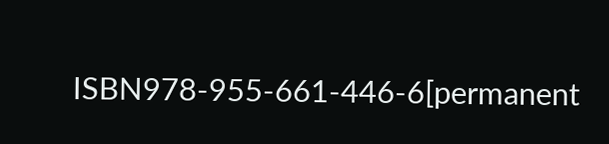ISBN978-955-661-446-6[permanent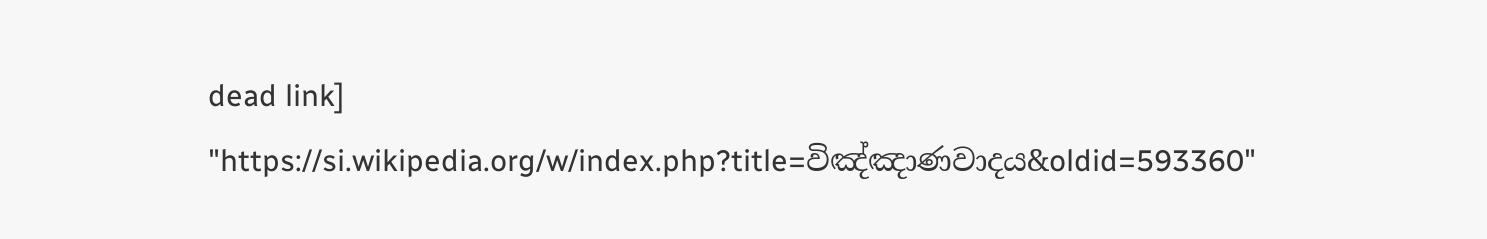dead link]
"https://si.wikipedia.org/w/index.php?title=විඤ්ඤාණවාදය&oldid=593360"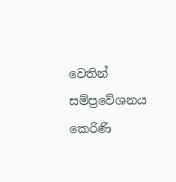වෙතින් සම්ප්‍රවේශනය කෙරිණි